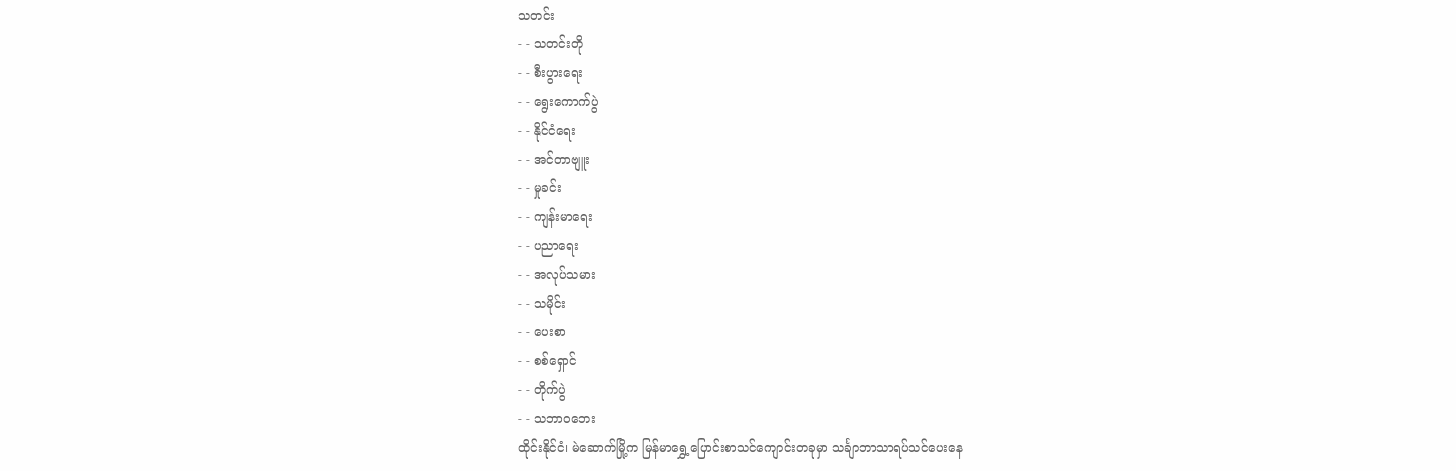သတင်း
- - သတင်းတို
- - စီးပွားရေး
- - ရွေးကောက်ပွဲ
- - နိုင်ငံရေး
- - အင်တာဗျူး
- - မှုခင်း
- - ကျန်းမာရေး
- - ပညာရေး
- - အလုပ်သမား
- - သမိုင်း
- - ပေးစာ
- - စစ်ရှောင်
- - တိုက်ပွဲ
- - သဘာဝဘေး
ထိုင်းနိုင်ငံ၊ မဲဆောက်မြို့က မြန်မာရွှေ့ပြောင်းစာသင်ကျောင်းတခုမှာ သင်္ချာဘာသာရပ်သင်ပေးနေ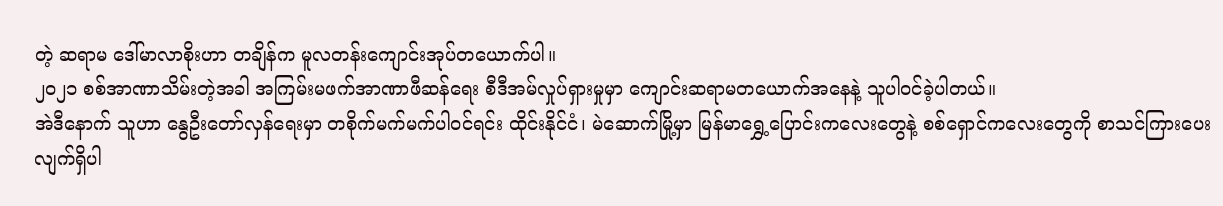တဲ့ ဆရာမ ဒေါ်မာလာစိုးဟာ တချိန်က မူလတန်းကျောင်းအုပ်တယောက်ပါ။
၂၀၂၁ စစ်အာဏာသိမ်းတဲ့အခါ အကြမ်းမဖက်အာဏာဖီဆန်ရေး စီဒီအမ်လှုပ်ရှားမှုမှာ ကျောင်းဆရာမတယောက်အနေနဲ့ သူပါဝင်ခဲ့ပါတယ်။
အဲဒီနောက် သူဟာ နွေဦးတော်လှန်ရေးမှာ တစိုက်မက်မက်ပါဝင်ရင်း ထိုင်းနိုင်ငံ၊ မဲဆောက်မြို့မှာ မြန်မာရွှေ့ပြောင်းကလေးတွေနဲ့ စစ်ရှောင်ကလေးတွေကို စာသင်ကြားပေးလျက်ရှိပါ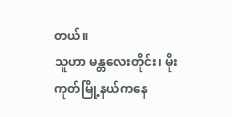တယ်။
သူဟာ မန္တလေးတိုင်း၊ မိုးကုတ်မြို့နယ်ကနေ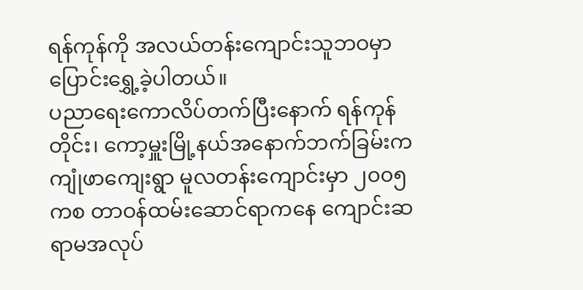ရန်ကုန်ကို အလယ်တန်းကျောင်းသူဘဝမှာ ပြောင်းရွှေ့ခဲ့ပါတယ်။
ပညာရေးကောလိပ်တက်ပြီးနောက် ရန်ကုန်တိုင်း၊ ကော့မှူးမြို့နယ်အနောက်ဘက်ခြမ်းက ကျုံဖာကျေးရွာ မူလတန်းကျောင်းမှာ ၂၀၀၅ ကစ တာဝန်ထမ်းဆောင်ရာကနေ ကျောင်းဆရာမအလုပ်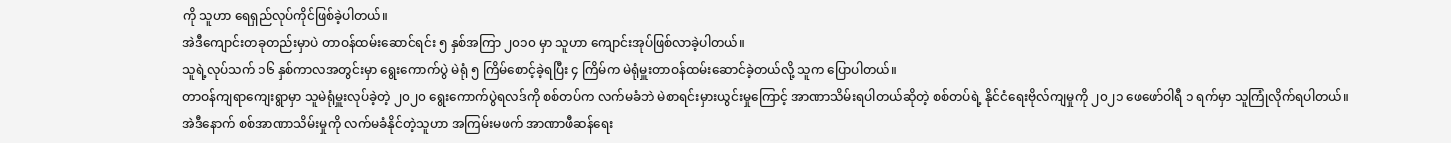ကို သူဟာ ရေရှည်လုပ်ကိုင်ဖြစ်ခဲ့ပါတယ်။
အဲဒီကျောင်းတခုတည်းမှာပဲ တာဝန်ထမ်းဆောင်ရင်း ၅ နှစ်အကြာ ၂၀၁၀ မှာ သူဟာ ကျောင်းအုပ်ဖြစ်လာခဲ့ပါတယ်။
သူရဲ့လုပ်သက် ၁၆ နှစ်ကာလအတွင်းမှာ ရွေးကောက်ပွဲ မဲရုံ ၅ ကြိမ်စောင့်ခဲ့ရပြီး ၄ ကြိမ်က မဲရုံမှူးတာဝန်ထမ်းဆောင်ခဲ့တယ်လို့ သူက ပြောပါတယ်။
တာဝန်ကျရာကျေးရွာမှာ သူမဲရုံမှူးလုပ်ခဲ့တဲ့ ၂၀၂၀ ရွေးကောက်ပွဲရလဒ်ကို စစ်တပ်က လက်မခံဘဲ မဲစာရင်းမှားယွင်းမှုကြောင့် အာဏာသိမ်းရပါတယ်ဆိုတဲ့ စစ်တပ်ရဲ့ နိုင်ငံရေးဗိုလ်ကျမှုကို ၂၀၂၁ ဖေဖော်ဝါရီ ၁ ရက်မှာ သူကြုံလိုက်ရပါတယ်။
အဲဒီနောက် စစ်အာဏာသိမ်းမှုကို လက်မခံနိုင်တဲ့သူဟာ အကြမ်းမဖက် အာဏာဖီဆန်ရေး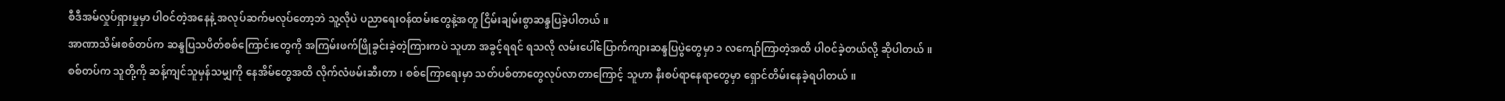စီဒီအမ်လှုပ်ရှားမှုမှာ ပါဝင်တဲ့အနေနဲ့ အလုပ်ဆက်မလုပ်တော့ဘဲ သူ့လိုပဲ ပညာရေးဝန်ထမ်းတွေနဲ့အတူ ငြိမ်းချမ်းစွာဆန္ဒပြခဲ့ပါတယ်။
အာဏာသိမ်းစစ်တပ်က ဆန္ဒပြသပိတ်စစ်ကြောင်းတွေကို အကြမ်းဖက်ဖြိုခွင်းခဲ့တဲ့ကြားကပဲ သူဟာ အခွင့်ရရင် ရသလို လမ်းပေါ်ပြောက်ကျားဆန္ဒပြပွဲတွေမှာ ၁ လကျော်ကြာတဲ့အထိ ပါဝင်ခဲ့တယ်လို့ ဆိုပါတယ်။
စစ်တပ်က သူတို့ကို ဆန့်ကျင်သူမှန်သမျှကို နေအိမ်တွေအထိ လိုက်လံဖမ်းဆီးတာ၊ စစ်ကြောရေးမှာ သတ်ပစ်တာတွေလုပ်လာတာကြောင့် သူဟာ နီးစပ်ရာနေရာတွေမှာ ရှောင်တိမ်းနေခဲ့ရပါတယ်။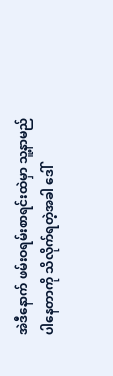အဲဒီနောက် ဖမ်းဝရမ်းစာရင်းထဲမှာ သူ့နာမည်ပါနေတာကို သိလိုက်ရတဲ့အခါ ဒေါ်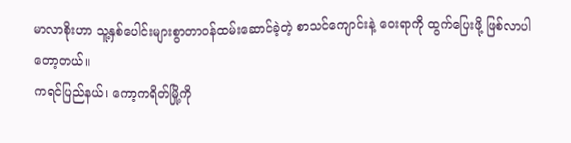မာလာစိုးဟာ သူ့နှစ်ပေါင်းများစွာတာဝန်ထမ်းဆောင်ခဲ့တဲ့ စာသင်ကျောင်းနဲ့ ဝေးရာကို ထွက်ပြေးဖို့ ဖြစ်လာပါတော့တယ်။
ကရင်ပြည်နယ်၊ ကော့ကရိတ်မြို့ကို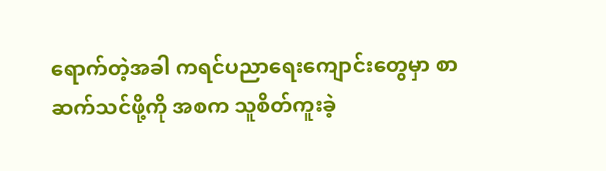ရောက်တဲ့အခါ ကရင်ပညာရေးကျောင်းတွေမှာ စာဆက်သင်ဖို့ကို အစက သူစိတ်ကူးခဲ့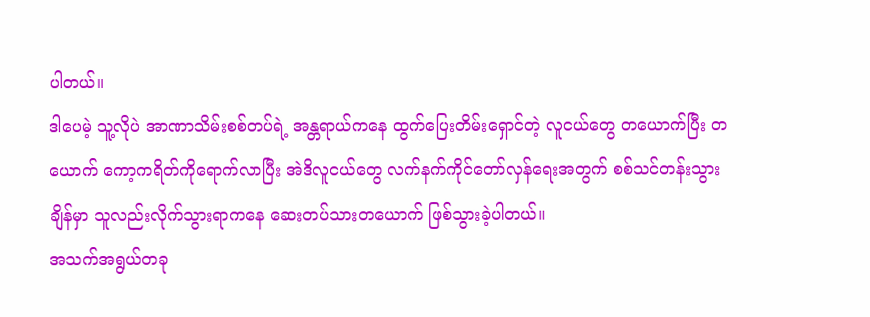ပါတယ်။
ဒါပေမဲ့ သူ့လိုပဲ အာဏာသိမ်းစစ်တပ်ရဲ့ အန္တရာယ်ကနေ ထွက်ပြေးတိမ်းရှောင်တဲ့ လူငယ်တွေ တယောက်ပြီး တယောက် ကော့ကရိတ်ကိုရောက်လာပြီး အဲဒိလူငယ်တွေ လက်နက်ကိုင်တော်လှန်ရေးအတွက် စစ်သင်တန်းသွားချိန်မှာ သူလည်းလိုက်သွားရာကနေ ဆေးတပ်သားတယောက် ဖြစ်သွားခဲ့ပါတယ်။
အသက်အရွယ်တခု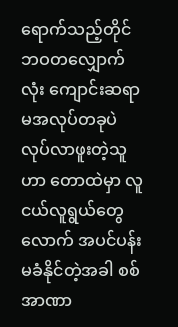ရောက်သည့်တိုင် ဘဝတလျှောက်လုံး ကျောင်းဆရာမအလုပ်တခုပဲ လုပ်လာဖူးတဲ့သူဟာ တောထဲမှာ လူငယ်လူရွယ်တွေလောက် အပင်ပန်းမခံနိုင်တဲ့အခါ စစ်အာဏာ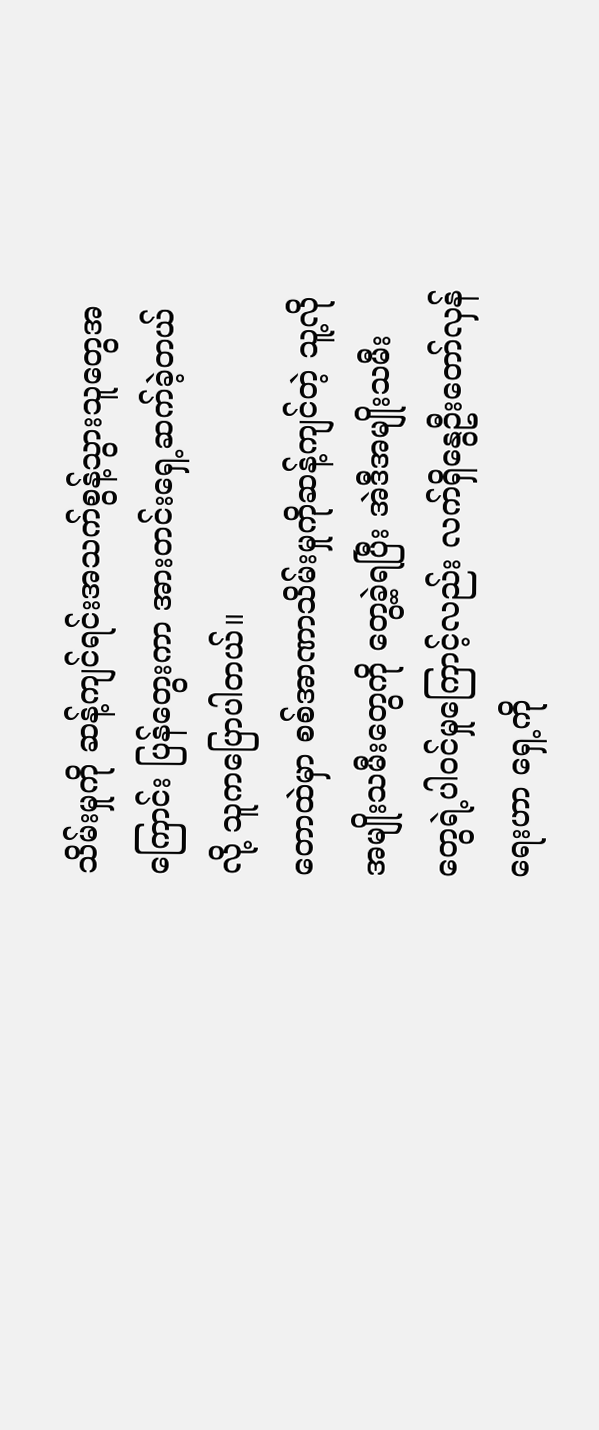သိမ်းမှုကို ဆန့်ကျင်ရင်းအသက်စွန့်သွားသူတွေအကြောင်း ပြန်တွေးကာ အားတင်းရှေ့ဆက်ခဲ့တယ်လို့ သူကပြောပါတယ်။
တောထဲမှာ စစ်အာဏာသိမ်းမှုကိုဆန့်ကျင်တဲ့ သူ့လိုအမျိုးသမီးတွေကို တွေ့ခဲ့ရပြီး အဲဒီအမျိုးသမီးတွေရဲ့ပါဝင်မှုကြောင့်လည်း လက်ရှိနွေဦးတော်လှန်ရေးဟာ ရှေ့ကို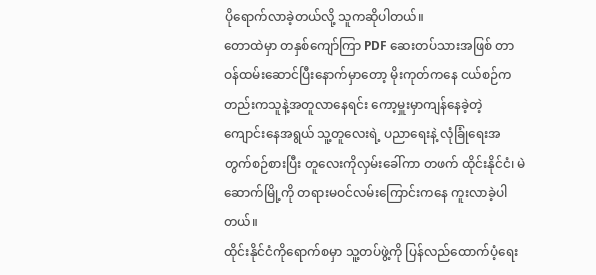ပိုရောက်လာခဲ့တယ်လို့ သူကဆိုပါတယ်။
တောထဲမှာ တနှစ်ကျော်ကြာ PDF ဆေးတပ်သားအဖြစ် တာဝန်ထမ်းဆောင်ပြီးနောက်မှာတော့ မိုးကုတ်ကနေ ငယ်စဉ်ကတည်းကသူနဲ့အတူလာနေရင်း ကော့မှူးမှာကျန်နေခဲ့တဲ့ ကျောင်းနေအရွယ် သူ့တူလေးရဲ့ ပညာရေးနဲ့ လုံခြုံရေးအတွက်စဉ်စားပြီး တူလေးကိုလှမ်းခေါ်ကာ တဖက် ထိုင်းနိုင်ငံ၊ မဲဆောက်မြို့ကို တရားမဝင်လမ်းကြောင်းကနေ ကူးလာခဲ့ပါတယ်။
ထိုင်းနိုင်ငံကိုရောက်စမှာ သူ့တပ်ဖွဲ့ကို ပြန်လည်ထောက်ပံ့ရေး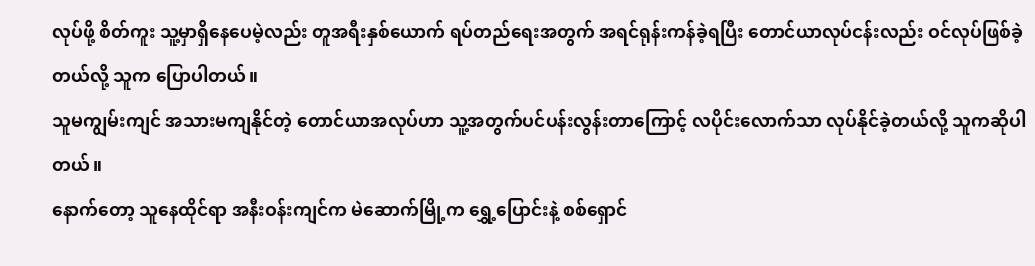လုပ်ဖို့ စိတ်ကူး သူ့မှာရှိနေပေမဲ့လည်း တူအရီးနှစ်ယောက် ရပ်တည်ရေးအတွက် အရင်ရုန်းကန်ခဲ့ရပြီး တောင်ယာလုပ်ငန်းလည်း ဝင်လုပ်ဖြစ်ခဲ့တယ်လို့ သူက ပြောပါတယ်။
သူမကျွမ်းကျင် အသားမကျနိုင်တဲ့ တောင်ယာအလုပ်ဟာ သူ့အတွက်ပင်ပန်းလွန်းတာကြောင့် လပိုင်းလောက်သာ လုပ်နိုင်ခဲ့တယ်လို့ သူကဆိုပါတယ်။
နောက်တော့ သူနေထိုင်ရာ အနီးဝန်းကျင်က မဲဆောက်မြို့က ရွှေ့ပြောင်းနဲ့ စစ်ရှောင်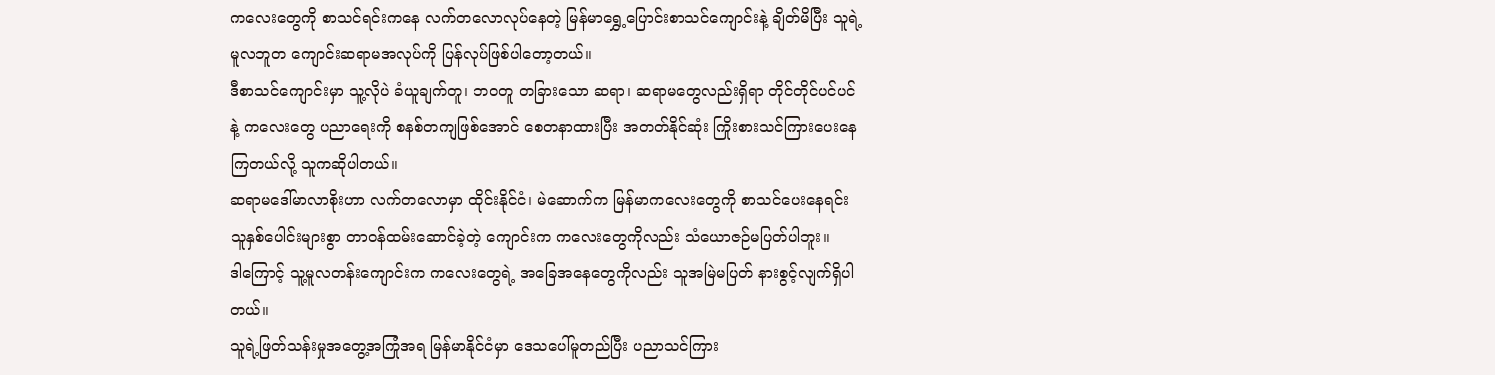ကလေးတွေကို စာသင်ရင်းကနေ လက်တလောလုပ်နေတဲ့ မြန်မာရွှေ့ပြောင်းစာသင်ကျောင်းနဲ့ ချိတ်မိပြီး သူရဲ့မူလဘူတ ကျောင်းဆရာမအလုပ်ကို ပြန်လုပ်ဖြစ်ပါတော့တယ်။
ဒီစာသင်ကျောင်းမှာ သူ့လိုပဲ ခံယူချက်တူ၊ ဘဝတူ တခြားသော ဆရာ၊ ဆရာမတွေလည်းရှိရာ တိုင်တိုင်ပင်ပင်နဲ့ ကလေးတွေ ပညာရေးကို စနစ်တကျဖြစ်အောင် စေတနာထားပြီး အတတ်နိုင်ဆုံး ကြိုးစားသင်ကြားပေးနေကြတယ်လို့ သူကဆိုပါတယ်။
ဆရာမဒေါ်မာလာစိုးဟာ လက်တလောမှာ ထိုင်းနိုင်ငံ၊ မဲဆောက်က မြန်မာကလေးတွေကို စာသင်ပေးနေရင်း သူနှစ်ပေါင်းများစွာ တာဝန်ထမ်းဆောင်ခဲ့တဲ့ ကျောင်းက ကလေးတွေကိုလည်း သံယောဇဉ်မပြတ်ပါဘူး။
ဒါကြောင့် သူ့မူလတန်းကျောင်းက ကလေးတွေရဲ့ အခြေအနေတွေကိုလည်း သူအမြဲမပြတ် နားစွင့်လျက်ရှိပါတယ်။
သူရဲ့ဖြတ်သန်းမှုအတွေ့အကြုံအရ မြန်မာနိုင်ငံမှာ ဒေသပေါ်မူတည်ပြီး ပညာသင်ကြား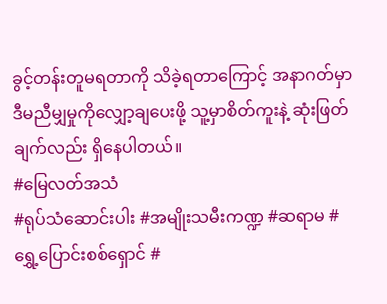ခွင့်တန်းတူမရတာကို သိခဲ့ရတာကြောင့် အနာဂတ်မှာ ဒီမညီမျှမှုကိုလျှော့ချပေးဖို့ သူ့မှာစိတ်ကူးနဲ့ ဆုံးဖြတ်ချက်လည်း ရှိနေပါတယ်။
#မြေလတ်အသံ
#ရုပ်သံဆောင်းပါး #အမျိုးသမီးကဏ္ဍ #ဆရာမ #ရွှေ့ပြောင်းစစ်ရှောင် #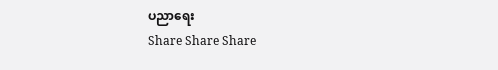ပညာရေး
Share Share Share